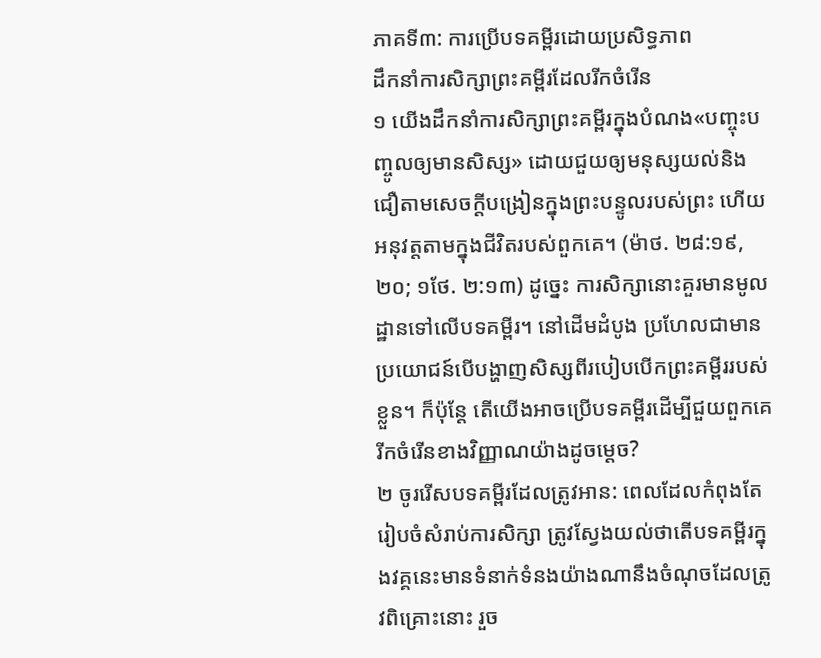ភាគទី៣: ការប្រើបទគម្ពីរដោយប្រសិទ្ធភាព
ដឹកនាំការសិក្សាព្រះគម្ពីរដែលរីកចំរើន
១ យើងដឹកនាំការសិក្សាព្រះគម្ពីរក្នុងបំណង«បញ្ចុះបញ្ចូលឲ្យមានសិស្ស» ដោយជួយឲ្យមនុស្សយល់និងជឿតាមសេចក្ដីបង្រៀនក្នុងព្រះបន្ទូលរបស់ព្រះ ហើយអនុវត្តតាមក្នុងជីវិតរបស់ពួកគេ។ (ម៉ាថ. ២៨:១៩, ២០; ១ថែ. ២:១៣) ដូច្នេះ ការសិក្សានោះគួរមានមូលដ្ឋានទៅលើបទគម្ពីរ។ នៅដើមដំបូង ប្រហែលជាមានប្រយោជន៍បើបង្ហាញសិស្សពីរបៀបបើកព្រះគម្ពីររបស់ខ្លួន។ ក៏ប៉ុន្តែ តើយើងអាចប្រើបទគម្ពីរដើម្បីជួយពួកគេរីកចំរើនខាងវិញ្ញាណយ៉ាងដូចម្ដេច?
២ ចូររើសបទគម្ពីរដែលត្រូវអាន: ពេលដែលកំពុងតែរៀបចំសំរាប់ការសិក្សា ត្រូវស្វែងយល់ថាតើបទគម្ពីរក្នុងវគ្គនេះមានទំនាក់ទំនងយ៉ាងណានឹងចំណុចដែលត្រូវពិគ្រោះនោះ រួច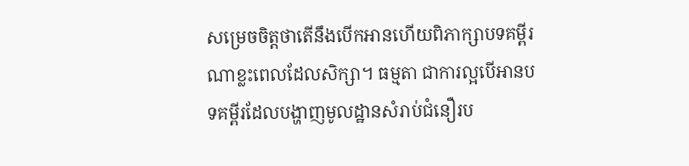សម្រេចចិត្តថាតើនឹងបើកអានហើយពិភាក្សាបទគម្ពីរណាខ្លះពេលដែលសិក្សា។ ធម្មតា ជាការល្អបើអានបទគម្ពីរដែលបង្ហាញមូលដ្ឋានសំរាប់ជំនឿរប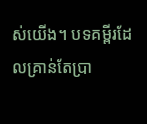ស់យើង។ បទគម្ពីរដែលគ្រាន់តែប្រា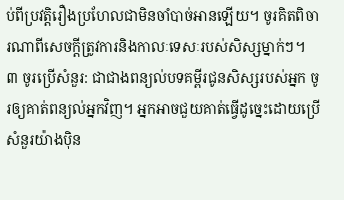ប់ពីប្រវត្ដិរឿងប្រហែលជាមិនចាំបាច់អានឡើយ។ ចូរគិតពិចារណាពីសេចក្ដីត្រូវការនិងកាលៈទេសៈរបស់សិស្សម្នាក់ៗ។
៣ ចូរប្រើសំនួរ: ជាជាងពន្យល់បទគម្ពីរជូនសិស្សរបស់អ្នក ចូរឲ្យគាត់ពន្យល់អ្នកវិញ។ អ្នកអាចជួយគាត់ធ្វើដូច្នេះដោយប្រើសំនួរយ៉ាងប៉ិន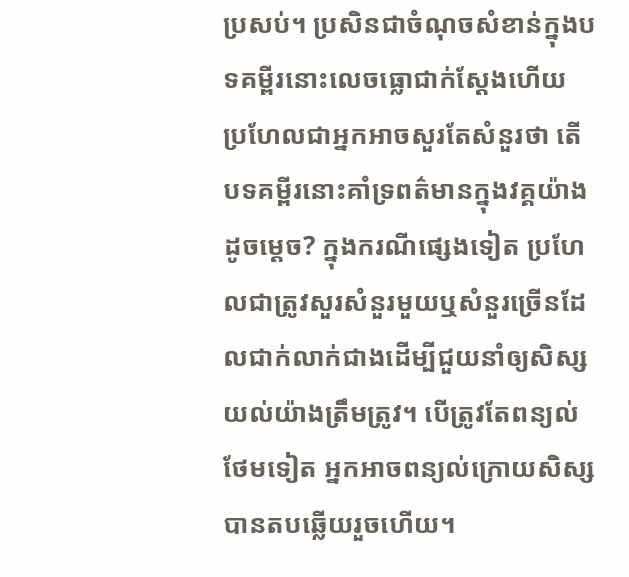ប្រសប់។ ប្រសិនជាចំណុចសំខាន់ក្នុងបទគម្ពីរនោះលេចធ្លោជាក់ស្តែងហើយ ប្រហែលជាអ្នកអាចសួរតែសំនួរថា តើបទគម្ពីរនោះគាំទ្រពត៌មានក្នុងវគ្គយ៉ាងដូចម្ដេច? ក្នុងករណីផ្សេងទៀត ប្រហែលជាត្រូវសួរសំនួរមួយឬសំនួរច្រើនដែលជាក់លាក់ជាងដើម្បីជួយនាំឲ្យសិស្សយល់យ៉ាងត្រឹមត្រូវ។ បើត្រូវតែពន្យល់ថែមទៀត អ្នកអាចពន្យល់ក្រោយសិស្សបានតបឆ្លើយរួចហើយ។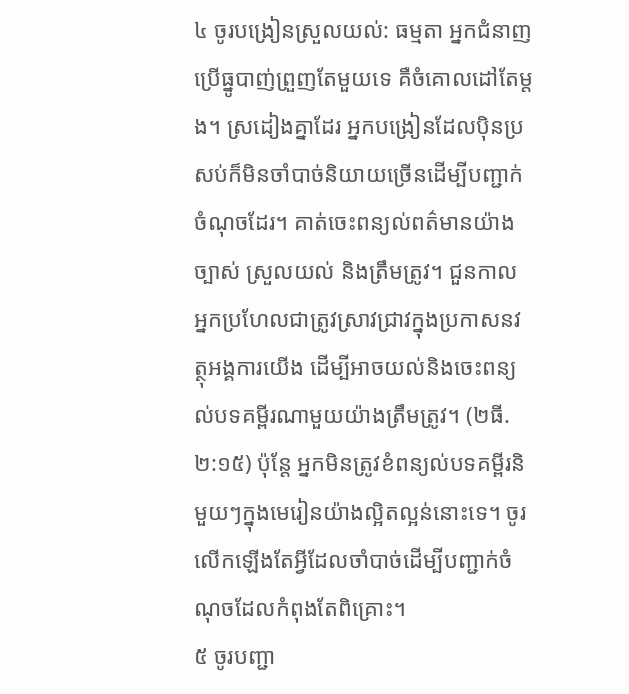៤ ចូរបង្រៀនស្រួលយល់: ធម្មតា អ្នកជំនាញប្រើធ្នូបាញ់ព្រួញតែមួយទេ គឺចំគោលដៅតែម្ដង។ ស្រដៀងគ្នាដែរ អ្នកបង្រៀនដែលប៉ិនប្រសប់ក៏មិនចាំបាច់និយាយច្រើនដើម្បីបញ្ជាក់ចំណុចដែរ។ គាត់ចេះពន្យល់ពត៌មានយ៉ាងច្បាស់ ស្រួលយល់ និងត្រឹមត្រូវ។ ជួនកាល អ្នកប្រហែលជាត្រូវស្រាវជ្រាវក្នុងប្រកាសនវត្ថុអង្គការយើង ដើម្បីអាចយល់និងចេះពន្យល់បទគម្ពីរណាមួយយ៉ាងត្រឹមត្រូវ។ (២ធី. ២:១៥) ប៉ុន្តែ អ្នកមិនត្រូវខំពន្យល់បទគម្ពីរនិមួយៗក្នុងមេរៀនយ៉ាងល្អិតល្អន់នោះទេ។ ចូរលើកឡើងតែអ្វីដែលចាំបាច់ដើម្បីបញ្ជាក់ចំណុចដែលកំពុងតែពិគ្រោះ។
៥ ចូរបញ្ជា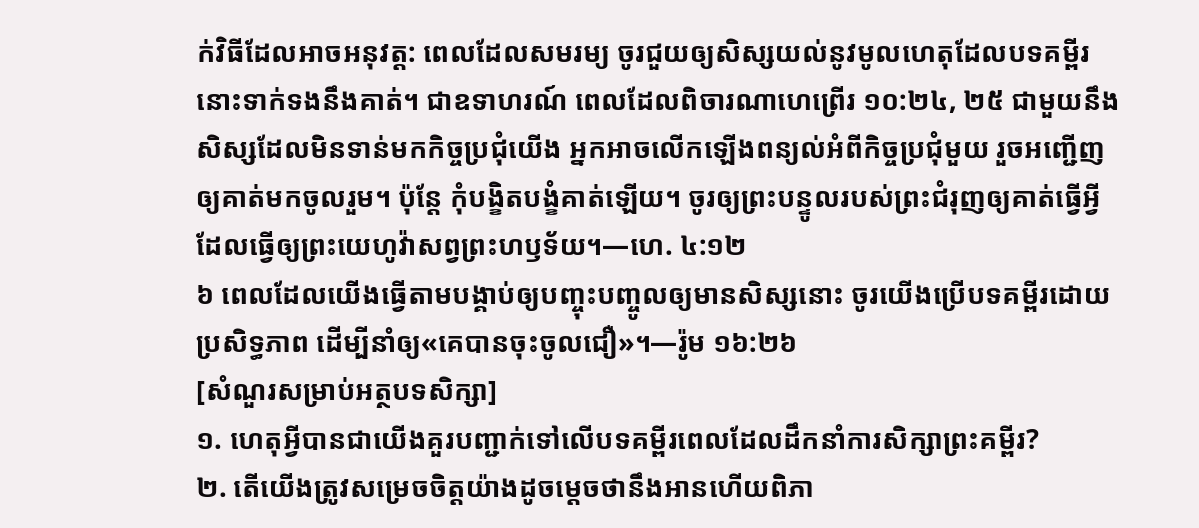ក់វិធីដែលអាចអនុវត្ត: ពេលដែលសមរម្យ ចូរជួយឲ្យសិស្សយល់នូវមូលហេតុដែលបទគម្ពីរនោះទាក់ទងនឹងគាត់។ ជាឧទាហរណ៍ ពេលដែលពិចារណាហេព្រើរ ១០:២៤, ២៥ ជាមួយនឹងសិស្សដែលមិនទាន់មកកិច្ចប្រជុំយើង អ្នកអាចលើកឡើងពន្យល់អំពីកិច្ចប្រជុំមួយ រួចអញ្ជើញឲ្យគាត់មកចូលរួម។ ប៉ុន្តែ កុំបង្ខិតបង្ខំគាត់ឡើយ។ ចូរឲ្យព្រះបន្ទូលរបស់ព្រះជំរុញឲ្យគាត់ធ្វើអ្វីដែលធ្វើឲ្យព្រះយេហូវ៉ាសព្វព្រះហឫទ័យ។—ហេ. ៤:១២
៦ ពេលដែលយើងធ្វើតាមបង្គាប់ឲ្យបញ្ចុះបញ្ចូលឲ្យមានសិស្សនោះ ចូរយើងប្រើបទគម្ពីរដោយប្រសិទ្ធភាព ដើម្បីនាំឲ្យ«គេបានចុះចូលជឿ»។—រ៉ូម ១៦:២៦
[សំណួរសម្រាប់អត្ថបទសិក្សា]
១. ហេតុអ្វីបានជាយើងគួរបញ្ជាក់ទៅលើបទគម្ពីរពេលដែលដឹកនាំការសិក្សាព្រះគម្ពីរ?
២. តើយើងត្រូវសម្រេចចិត្តយ៉ាងដូចម្ដេចថានឹងអានហើយពិភា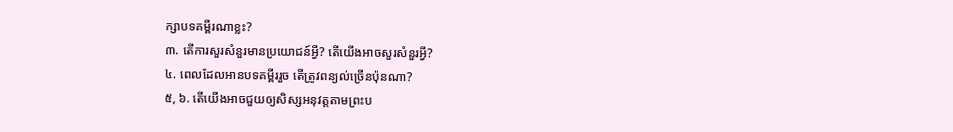ក្សាបទគម្ពីរណាខ្លះ?
៣. តើការសួរសំនួរមានប្រយោជន៍អ្វី? តើយើងអាចសួរសំនួរអ្វី?
៤. ពេលដែលអានបទគម្ពីររួច តើត្រូវពន្យល់ច្រើនប៉ុនណា?
៥, ៦. តើយើងអាចជួយឲ្យសិស្សអនុវត្តតាមព្រះប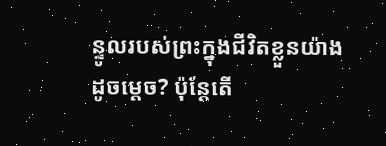ន្ទូលរបស់ព្រះក្នុងជីវិតខ្លួនយ៉ាងដូចម្ដេច? ប៉ុន្តែតើ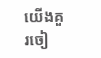យើងគួរចៀ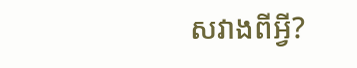សវាងពីអ្វី?